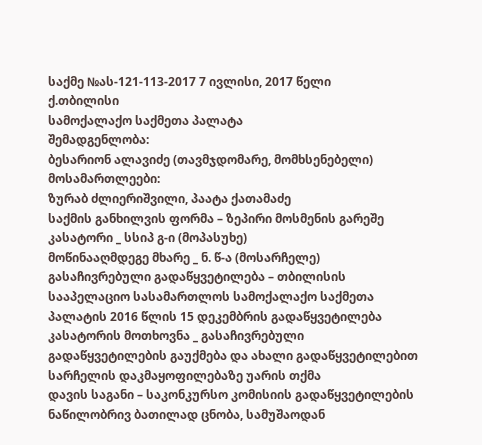საქმე №ას-121-113-2017 7 ივლისი, 2017 წელი
ქ.თბილისი
სამოქალაქო საქმეთა პალატა
შემადგენლობა:
ბესარიონ ალავიძე (თავმჯდომარე, მომხსენებელი)
მოსამართლეები:
ზურაბ ძლიერიშვილი, პაატა ქათამაძე
საქმის განხილვის ფორმა – ზეპირი მოსმენის გარეშე
კასატორი _ სსიპ გ-ი (მოპასუხე)
მოწინააღმდეგე მხარე _ ნ. წ-ა (მოსარჩელე)
გასაჩივრებული გადაწყვეტილება – თბილისის სააპელაციო სასამართლოს სამოქალაქო საქმეთა პალატის 2016 წლის 15 დეკემბრის გადაწყვეტილება
კასატორის მოთხოვნა _ გასაჩივრებული გადაწყვეტილების გაუქმება და ახალი გადაწყვეტილებით სარჩელის დაკმაყოფილებაზე უარის თქმა
დავის საგანი – საკონკურსო კომისიის გადაწყვეტილების ნაწილობრივ ბათილად ცნობა, სამუშაოდან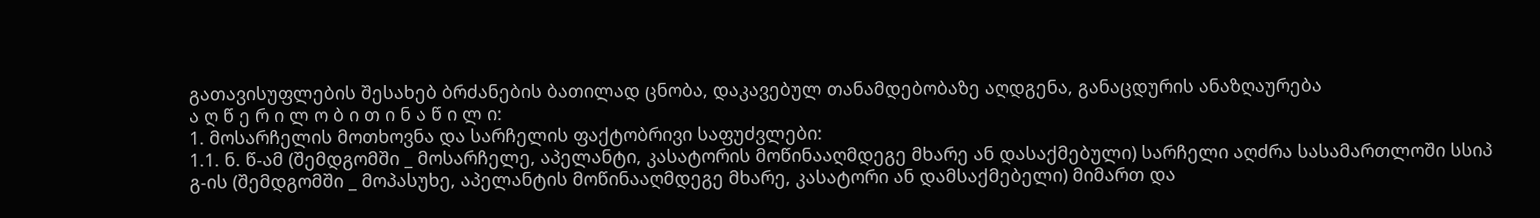გათავისუფლების შესახებ ბრძანების ბათილად ცნობა, დაკავებულ თანამდებობაზე აღდგენა, განაცდურის ანაზღაურება
ა ღ წ ე რ ი ლ ო ბ ი თ ი ნ ა წ ი ლ ი:
1. მოსარჩელის მოთხოვნა და სარჩელის ფაქტობრივი საფუძვლები:
1.1. ნ. წ-ამ (შემდგომში _ მოსარჩელე, აპელანტი, კასატორის მოწინააღმდეგე მხარე ან დასაქმებული) სარჩელი აღძრა სასამართლოში სსიპ გ-ის (შემდგომში _ მოპასუხე, აპელანტის მოწინააღმდეგე მხარე, კასატორი ან დამსაქმებელი) მიმართ და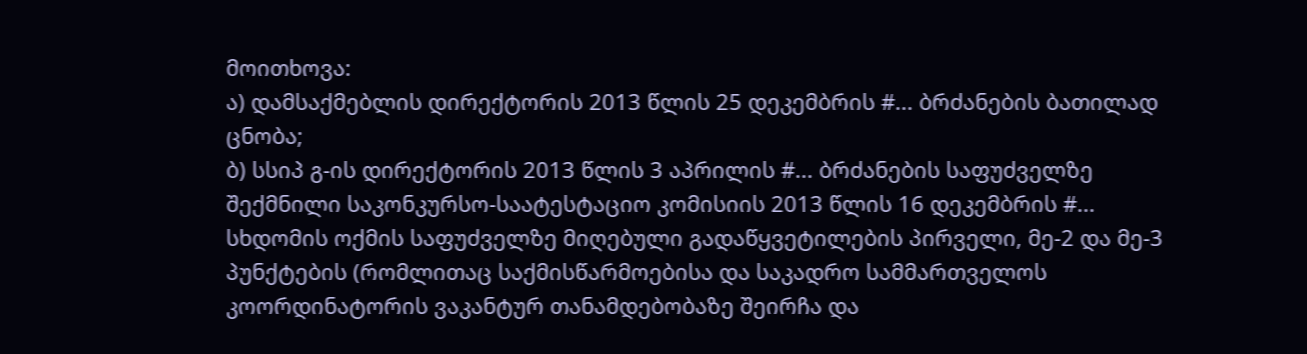მოითხოვა:
ა) დამსაქმებლის დირექტორის 2013 წლის 25 დეკემბრის #... ბრძანების ბათილად ცნობა;
ბ) სსიპ გ-ის დირექტორის 2013 წლის 3 აპრილის #... ბრძანების საფუძველზე შექმნილი საკონკურსო-საატესტაციო კომისიის 2013 წლის 16 დეკემბრის #... სხდომის ოქმის საფუძველზე მიღებული გადაწყვეტილების პირველი, მე-2 და მე-3 პუნქტების (რომლითაც საქმისწარმოებისა და საკადრო სამმართველოს კოორდინატორის ვაკანტურ თანამდებობაზე შეირჩა და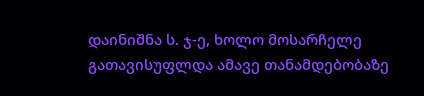დაინიშნა ს. ჯ-ე, ხოლო მოსარჩელე გათავისუფლდა ამავე თანამდებობაზე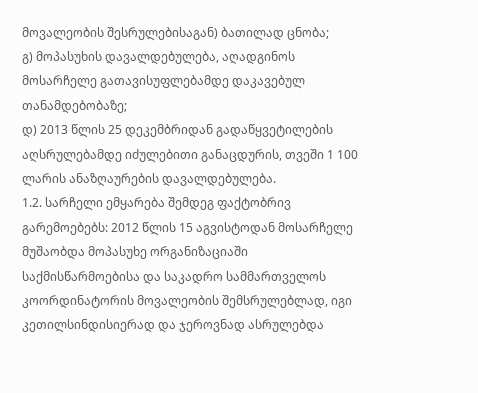მოვალეობის შესრულებისაგან) ბათილად ცნობა;
გ) მოპასუხის დავალდებულება, აღადგინოს მოსარჩელე გათავისუფლებამდე დაკავებულ თანამდებობაზე;
დ) 2013 წლის 25 დეკემბრიდან გადაწყვეტილების აღსრულებამდე იძულებითი განაცდურის, თვეში 1 100 ლარის ანაზღაურების დავალდებულება.
1.2. სარჩელი ემყარება შემდეგ ფაქტობრივ გარემოებებს: 2012 წლის 15 აგვისტოდან მოსარჩელე მუშაობდა მოპასუხე ორგანიზაციაში საქმისწარმოებისა და საკადრო სამმართველოს კოორდინატორის მოვალეობის შემსრულებლად, იგი კეთილსინდისიერად და ჯეროვნად ასრულებდა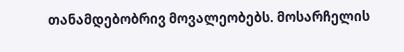თანამდებობრივ მოვალეობებს. მოსარჩელის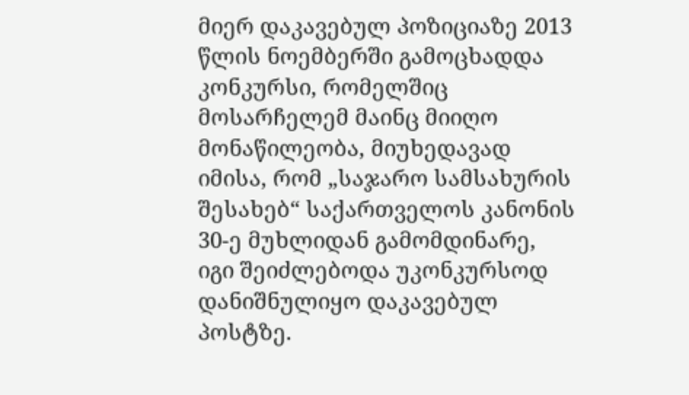მიერ დაკავებულ პოზიციაზე 2013 წლის ნოემბერში გამოცხადდა კონკურსი, რომელშიც მოსარჩელემ მაინც მიიღო მონაწილეობა, მიუხედავად იმისა, რომ „საჯარო სამსახურის შესახებ“ საქართველოს კანონის 30-ე მუხლიდან გამომდინარე, იგი შეიძლებოდა უკონკურსოდ დანიშნულიყო დაკავებულ პოსტზე.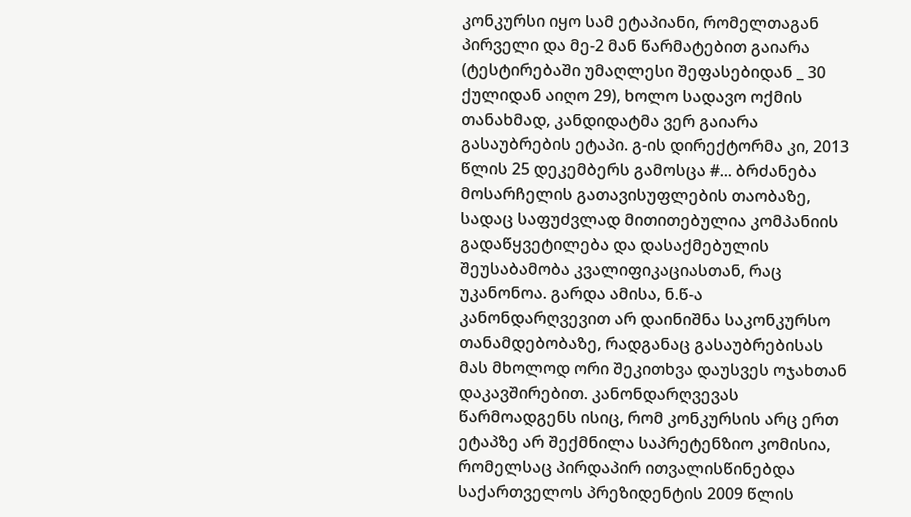კონკურსი იყო სამ ეტაპიანი, რომელთაგან პირველი და მე-2 მან წარმატებით გაიარა (ტესტირებაში უმაღლესი შეფასებიდან _ 30 ქულიდან აიღო 29), ხოლო სადავო ოქმის თანახმად, კანდიდატმა ვერ გაიარა გასაუბრების ეტაპი. გ-ის დირექტორმა კი, 2013 წლის 25 დეკემბერს გამოსცა #... ბრძანება მოსარჩელის გათავისუფლების თაობაზე, სადაც საფუძვლად მითითებულია კომპანიის გადაწყვეტილება და დასაქმებულის შეუსაბამობა კვალიფიკაციასთან, რაც უკანონოა. გარდა ამისა, ნ.წ-ა კანონდარღვევით არ დაინიშნა საკონკურსო თანამდებობაზე, რადგანაც გასაუბრებისას მას მხოლოდ ორი შეკითხვა დაუსვეს ოჯახთან დაკავშირებით. კანონდარღვევას წარმოადგენს ისიც, რომ კონკურსის არც ერთ ეტაპზე არ შექმნილა საპრეტენზიო კომისია, რომელსაც პირდაპირ ითვალისწინებდა საქართველოს პრეზიდენტის 2009 წლის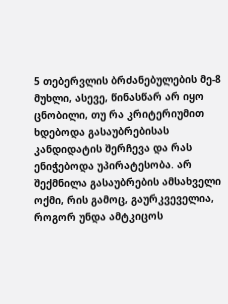5 თებერვლის ბრძანებულების მე-8 მუხლი, ასევე, წინასწარ არ იყო ცნობილი, თუ რა კრიტერიუმით ხდებოდა გასაუბრებისას კანდიდატის შერჩევა და რას ენიჭებოდა უპირატესობა. არ შექმნილა გასაუბრების ამსახველი ოქმი, რის გამოც, გაურკვეველია, როგორ უნდა ამტკიცოს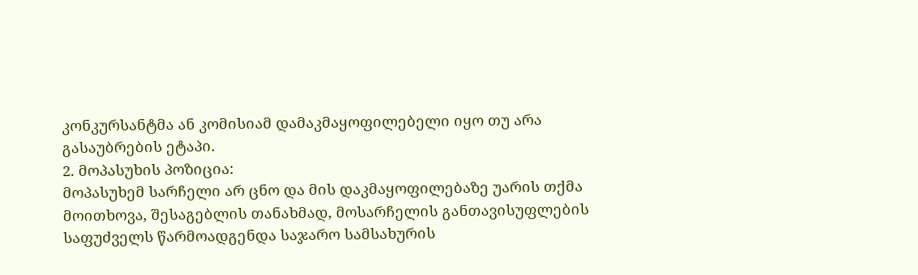კონკურსანტმა ან კომისიამ დამაკმაყოფილებელი იყო თუ არა გასაუბრების ეტაპი.
2. მოპასუხის პოზიცია:
მოპასუხემ სარჩელი არ ცნო და მის დაკმაყოფილებაზე უარის თქმა მოითხოვა, შესაგებლის თანახმად, მოსარჩელის განთავისუფლების საფუძველს წარმოადგენდა საჯარო სამსახურის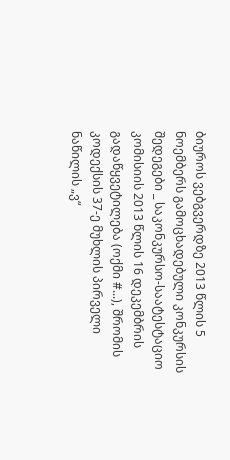ბიუროს ვებგვერდზე 2013 წლის 5 ნოემბერს გამოცხადებული კონკურსის შედეგები _ საკონკურსო-საატესტაციო კომისიის 2013 წლის 16 დეკემბრის გადაწყვეტილება (ოქმი #...), შრომის კოდექსის 37-ე მუხლის პირველი ნაწილის „ვ“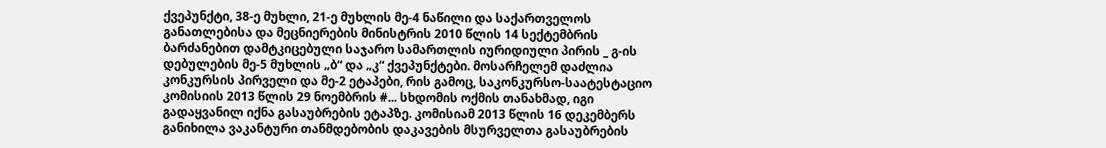ქვეპუნქტი, 38-ე მუხლი, 21-ე მუხლის მე-4 ნაწილი და საქართველოს განათლებისა და მეცნიერების მინისტრის 2010 წლის 14 სექტემბრის ბარძანებით დამტკიცებული საჯარო სამართლის იურიდიული პირის _ გ-ის დებულების მე-5 მუხლის „ბ“ და „კ“ ქვეპუნქტები. მოსარჩელემ დაძლია კონკურსის პირველი და მე-2 ეტაპები, რის გამოც, საკონკურსო-საატესტაციო კომისიის 2013 წლის 29 ნოემბრის #... სხდომის ოქმის თანახმად, იგი გადაყვანილ იქნა გასაუბრების ეტაპზე. კომისიამ 2013 წლის 16 დეკემბერს განიხილა ვაკანტური თანმდებობის დაკავების მსურველთა გასაუბრების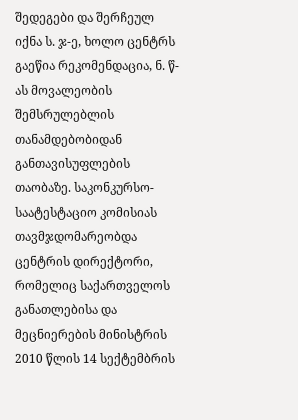შედეგები და შერჩეულ იქნა ს. ჯ-ე, ხოლო ცენტრს გაეწია რეკომენდაცია, ნ. წ-ას მოვალეობის შემსრულებლის თანამდებობიდან განთავისუფლების თაობაზე. საკონკურსო-საატესტაციო კომისიას თავმჯდომარეობდა ცენტრის დირექტორი, რომელიც საქართველოს განათლებისა და მეცნიერების მინისტრის 2010 წლის 14 სექტემბრის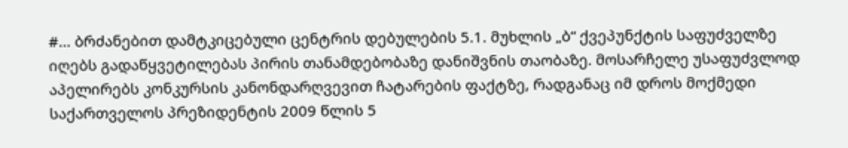#... ბრძანებით დამტკიცებული ცენტრის დებულების 5.1. მუხლის „ბ“ ქვეპუნქტის საფუძველზე იღებს გადაწყვეტილებას პირის თანამდებობაზე დანიშვნის თაობაზე. მოსარჩელე უსაფუძვლოდ აპელირებს კონკურსის კანონდარღვევით ჩატარების ფაქტზე, რადგანაც იმ დროს მოქმედი საქართველოს პრეზიდენტის 2009 წლის 5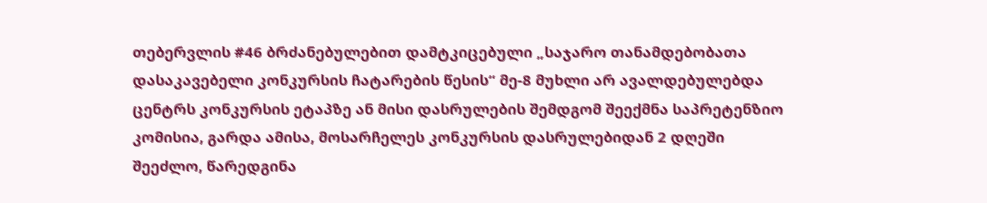თებერვლის #46 ბრძანებულებით დამტკიცებული „საჯარო თანამდებობათა დასაკავებელი კონკურსის ჩატარების წესის“ მე-8 მუხლი არ ავალდებულებდა ცენტრს კონკურსის ეტაპზე ან მისი დასრულების შემდგომ შეექმნა საპრეტენზიო კომისია, გარდა ამისა, მოსარჩელეს კონკურსის დასრულებიდან 2 დღეში შეეძლო, წარედგინა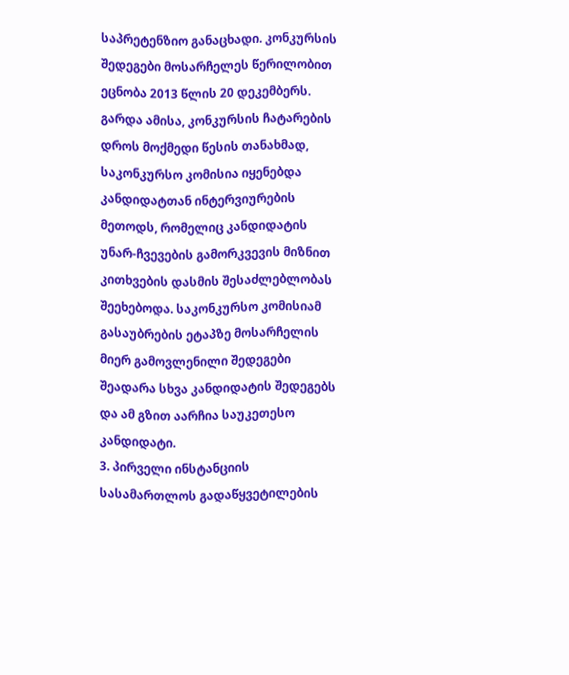საპრეტენზიო განაცხადი. კონკურსის შედეგები მოსარჩელეს წერილობით ეცნობა 2013 წლის 20 დეკემბერს. გარდა ამისა, კონკურსის ჩატარების დროს მოქმედი წესის თანახმად, საკონკურსო კომისია იყენებდა კანდიდატთან ინტერვიურების მეთოდს, რომელიც კანდიდატის უნარ-ჩვევების გამორკვევის მიზნით კითხვების დასმის შესაძლებლობას შეეხებოდა. საკონკურსო კომისიამ გასაუბრების ეტაპზე მოსარჩელის მიერ გამოვლენილი შედეგები შეადარა სხვა კანდიდატის შედეგებს და ამ გზით აარჩია საუკეთესო კანდიდატი.
3. პირველი ინსტანციის სასამართლოს გადაწყვეტილების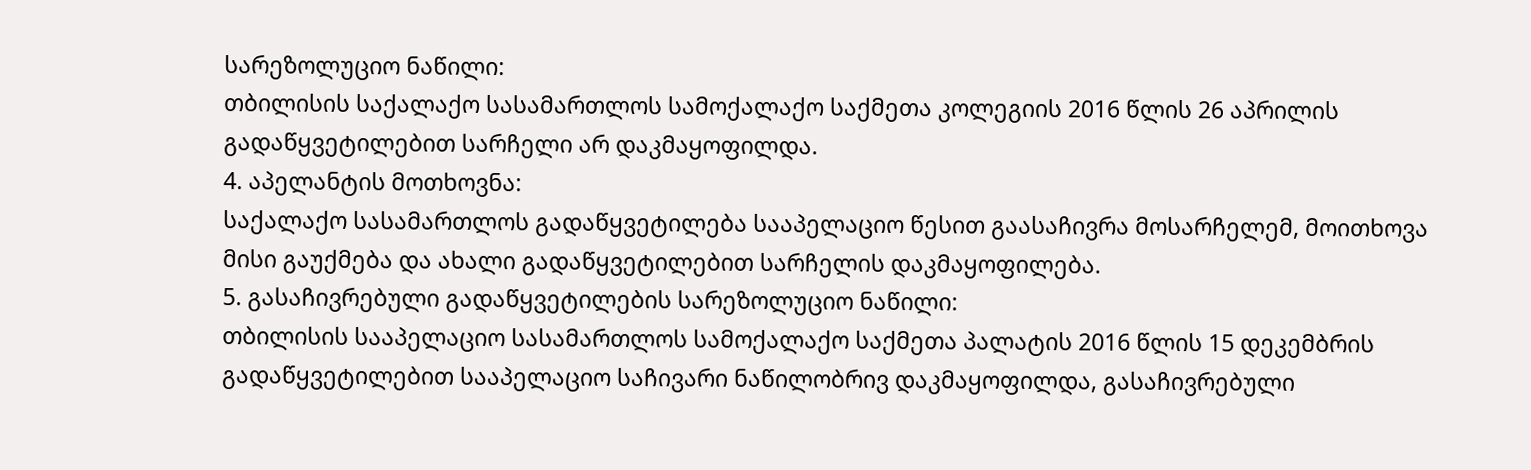სარეზოლუციო ნაწილი:
თბილისის საქალაქო სასამართლოს სამოქალაქო საქმეთა კოლეგიის 2016 წლის 26 აპრილის გადაწყვეტილებით სარჩელი არ დაკმაყოფილდა.
4. აპელანტის მოთხოვნა:
საქალაქო სასამართლოს გადაწყვეტილება სააპელაციო წესით გაასაჩივრა მოსარჩელემ, მოითხოვა მისი გაუქმება და ახალი გადაწყვეტილებით სარჩელის დაკმაყოფილება.
5. გასაჩივრებული გადაწყვეტილების სარეზოლუციო ნაწილი:
თბილისის სააპელაციო სასამართლოს სამოქალაქო საქმეთა პალატის 2016 წლის 15 დეკემბრის გადაწყვეტილებით სააპელაციო საჩივარი ნაწილობრივ დაკმაყოფილდა, გასაჩივრებული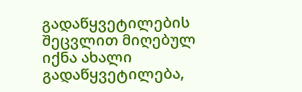გადაწყვეტილების შეცვლით მიღებულ იქნა ახალი გადაწყვეტილება,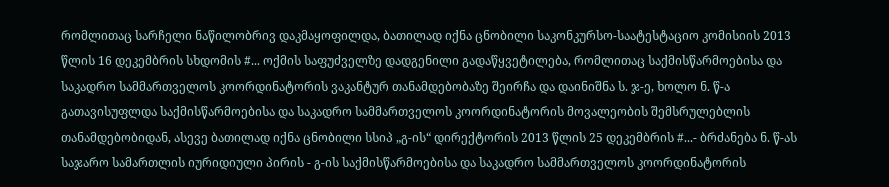რომლითაც სარჩელი ნაწილობრივ დაკმაყოფილდა, ბათილად იქნა ცნობილი საკონკურსო-საატესტაციო კომისიის 2013 წლის 16 დეკემბრის სხდომის #... ოქმის საფუძველზე დადგენილი გადაწყვეტილება, რომლითაც საქმისწარმოებისა და საკადრო სამმართველოს კოორდინატორის ვაკანტურ თანამდებობაზე შეირჩა და დაინიშნა ს. ჯ-ე, ხოლო ნ. წ-ა გათავისუფლდა საქმისწარმოებისა და საკადრო სამმართველოს კოორდინატორის მოვალეობის შემსრულებლის თანამდებობიდან, ასევე ბათილად იქნა ცნობილი სსიპ „გ-ის“ დირექტორის 2013 წლის 25 დეკემბრის #...- ბრძანება ნ. წ-ას საჯარო სამართლის იურიდიული პირის - გ-ის საქმისწარმოებისა და საკადრო სამმართველოს კოორდინატორის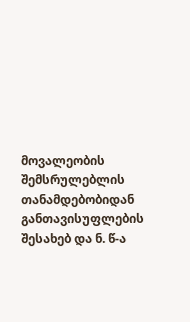მოვალეობის შემსრულებლის თანამდებობიდან განთავისუფლების შესახებ და ნ. წ-ა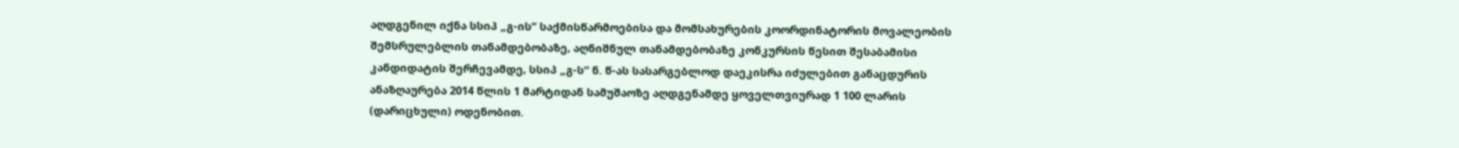აღდგენილ იქნა სსიპ „გ-ის“ საქმისწარმოებისა და მომსახურების კოორდინატორის მოვალეობის შემსრულებლის თანამდებობაზე, აღნიშნულ თანამდებობაზე კონკურსის წესით შესაბამისი კანდიდატის შერჩევამდე, სსიპ „გ-ს“ ნ. წ-ას სასარგებლოდ დაეკისრა იძულებით განაცდურის ანაზღაურება 2014 წლის 1 მარტიდან სამუშაოზე აღდგენამდე ყოველთვიურად 1 100 ლარის (დარიცხული) ოდენობით.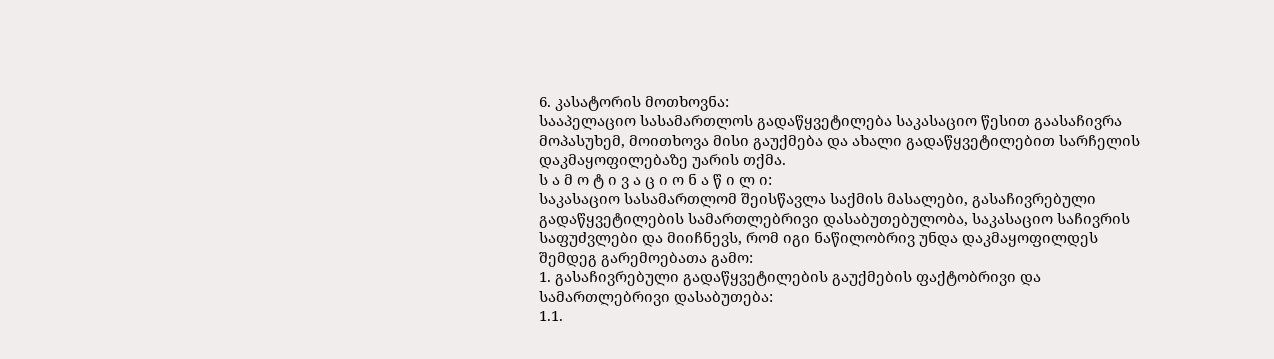6. კასატორის მოთხოვნა:
სააპელაციო სასამართლოს გადაწყვეტილება საკასაციო წესით გაასაჩივრა მოპასუხემ, მოითხოვა მისი გაუქმება და ახალი გადაწყვეტილებით სარჩელის დაკმაყოფილებაზე უარის თქმა.
ს ა მ ო ტ ი ვ ა ც ი ო ნ ა წ ი ლ ი:
საკასაციო სასამართლომ შეისწავლა საქმის მასალები, გასაჩივრებული გადაწყვეტილების სამართლებრივი დასაბუთებულობა, საკასაციო საჩივრის საფუძვლები და მიიჩნევს, რომ იგი ნაწილობრივ უნდა დაკმაყოფილდეს შემდეგ გარემოებათა გამო:
1. გასაჩივრებული გადაწყვეტილების გაუქმების ფაქტობრივი და სამართლებრივი დასაბუთება:
1.1.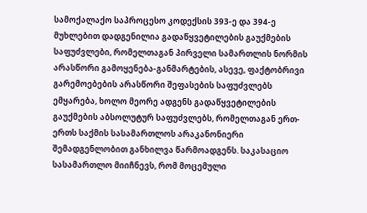სამოქალაქო საპროცესო კოდექსის 393-ე და 394-ე მუხლებით დადგენილია გადაწყვეტილების გაუქმების საფუძვლები, რომელთაგან პირველი სამართლის ნორმის არასწორი გამოყენება-განმარტების, ასევე, ფაქტობრივი გარემოებების არასწორი შეფასების საფუძვლებს ემყარება, ხოლო მეორე ადგენს გადაწყვეტილების გაუქმების აბსოლუტურ საფუძვლებს, რომელთაგან ერთ-ერთს საქმის სასამართლოს არაკანონიერი შემადგენლობით განხილვა წარმოადგენს. საკასაციო სასამართლო მიიჩნევს, რომ მოცემული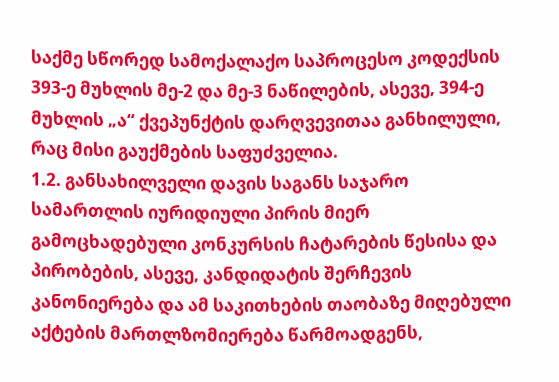საქმე სწორედ სამოქალაქო საპროცესო კოდექსის 393-ე მუხლის მე-2 და მე-3 ნაწილების, ასევე, 394-ე მუხლის „ა“ ქვეპუნქტის დარღვევითაა განხილული, რაც მისი გაუქმების საფუძველია.
1.2. განსახილველი დავის საგანს საჯარო სამართლის იურიდიული პირის მიერ გამოცხადებული კონკურსის ჩატარების წესისა და პირობების, ასევე, კანდიდატის შერჩევის კანონიერება და ამ საკითხების თაობაზე მიღებული აქტების მართლზომიერება წარმოადგენს,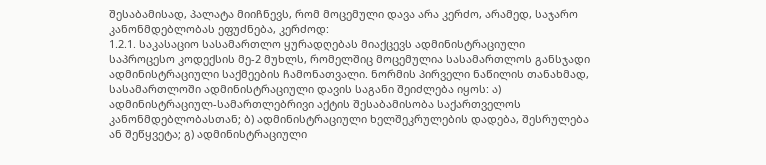შესაბამისად, პალატა მიიჩნევს, რომ მოცემული დავა არა კერძო, არამედ, საჯარო კანონმდებლობას ეფუძნება, კერძოდ:
1.2.1. საკასაციო სასამართლო ყურადღებას მიაქცევს ადმინისტრაციული საპროცესო კოდექსის მე-2 მუხლს, რომელშიც მოცემულია სასამართლოს განსჯადი ადმინისტრაციული საქმეების ჩამონათვალი. ნორმის პირველი ნაწილის თანახმად, სასამართლოში ადმინისტრაციული დავის საგანი შეიძლება იყოს: ა) ადმინისტრაციულ-სამართლებრივი აქტის შესაბამისობა საქართველოს კანონმდებლობასთან; ბ) ადმინისტრაციული ხელშეკრულების დადება, შესრულება ან შეწყვეტა; გ) ადმინისტრაციული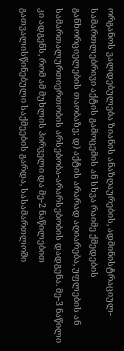ორგანოს ვალდებულება ზიანის ანაზღაურების, ადმინისტრაციულ-სამართლებრივი აქტის გამოცემის ან სხვა რაიმე ქმედების განხორციელების თაობაზე; დ) აქტის არარად აღიარება, უფლების ან სამართალურთიერთობის არსებობა-არარსებობის დადგენა. მე-3 ნაწილი კი ადგენს, რომ ამ მუხლის პირველი და მე-2 ნაწილებით გათვალისწინებული საქმეების გარდა, სასამართლოში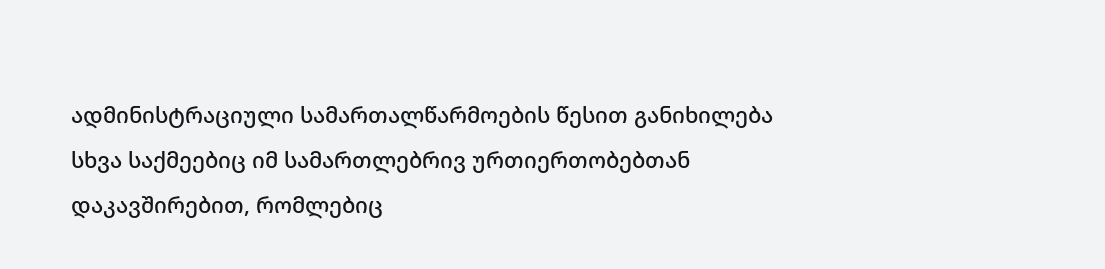ადმინისტრაციული სამართალწარმოების წესით განიხილება სხვა საქმეებიც იმ სამართლებრივ ურთიერთობებთან დაკავშირებით, რომლებიც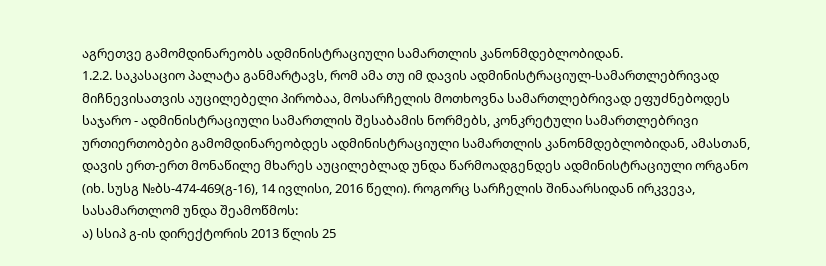აგრეთვე გამომდინარეობს ადმინისტრაციული სამართლის კანონმდებლობიდან.
1.2.2. საკასაციო პალატა განმარტავს, რომ ამა თუ იმ დავის ადმინისტრაციულ-სამართლებრივად მიჩნევისათვის აუცილებელი პირობაა, მოსარჩელის მოთხოვნა სამართლებრივად ეფუძნებოდეს საჯარო - ადმინისტრაციული სამართლის შესაბამის ნორმებს, კონკრეტული სამართლებრივი ურთიერთობები გამომდინარეობდეს ადმინისტრაციული სამართლის კანონმდებლობიდან, ამასთან, დავის ერთ-ერთ მონაწილე მხარეს აუცილებლად უნდა წარმოადგენდეს ადმინისტრაციული ორგანო (იხ. სუსგ №ბს-474-469(გ-16), 14 ივლისი, 2016 წელი). როგორც სარჩელის შინაარსიდან ირკვევა, სასამართლომ უნდა შეამოწმოს:
ა) სსიპ გ-ის დირექტორის 2013 წლის 25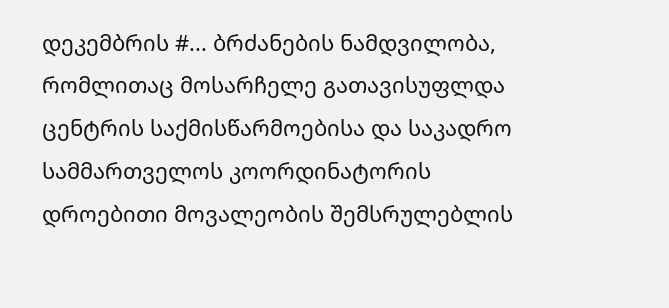დეკემბრის #... ბრძანების ნამდვილობა, რომლითაც მოსარჩელე გათავისუფლდა ცენტრის საქმისწარმოებისა და საკადრო სამმართველოს კოორდინატორის დროებითი მოვალეობის შემსრულებლის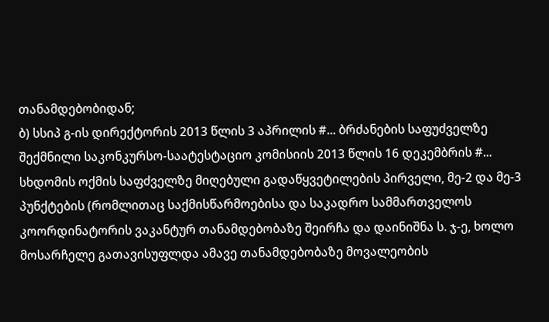თანამდებობიდან;
ბ) სსიპ გ-ის დირექტორის 2013 წლის 3 აპრილის #... ბრძანების საფუძველზე შექმნილი საკონკურსო-საატესტაციო კომისიის 2013 წლის 16 დეკემბრის #... სხდომის ოქმის საფძველზე მიღებული გადაწყვეტილების პირველი, მე-2 და მე-3 პუნქტების (რომლითაც საქმისწარმოებისა და საკადრო სამმართველოს კოორდინატორის ვაკანტურ თანამდებობაზე შეირჩა და დაინიშნა ს. ჯ-ე, ხოლო მოსარჩელე გათავისუფლდა ამავე თანამდებობაზე მოვალეობის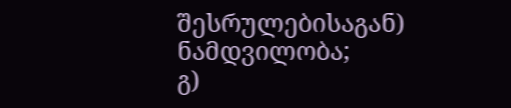შესრულებისაგან) ნამდვილობა;
გ)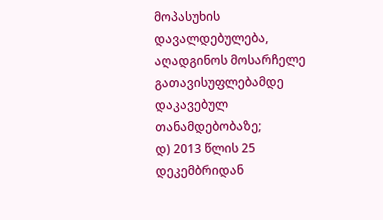მოპასუხის დავალდებულება, აღადგინოს მოსარჩელე გათავისუფლებამდე დაკავებულ თანამდებობაზე;
დ) 2013 წლის 25 დეკემბრიდან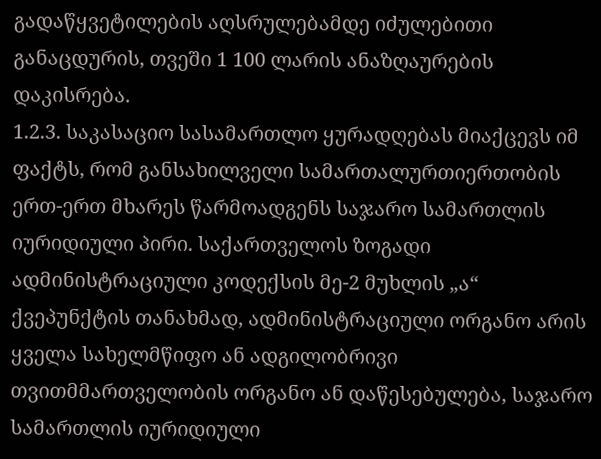გადაწყვეტილების აღსრულებამდე იძულებითი განაცდურის, თვეში 1 100 ლარის ანაზღაურების დაკისრება.
1.2.3. საკასაციო სასამართლო ყურადღებას მიაქცევს იმ ფაქტს, რომ განსახილველი სამართალურთიერთობის ერთ-ერთ მხარეს წარმოადგენს საჯარო სამართლის იურიდიული პირი. საქართველოს ზოგადი ადმინისტრაციული კოდექსის მე-2 მუხლის „ა“ ქვეპუნქტის თანახმად, ადმინისტრაციული ორგანო არის ყველა სახელმწიფო ან ადგილობრივი თვითმმართველობის ორგანო ან დაწესებულება, საჯარო სამართლის იურიდიული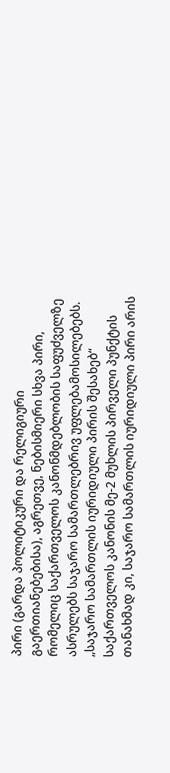პირი (გარდა პოლიტიკური და რელიგიური გაერთიანებებისა), აგრეთვე, ნებისმიერი სხვა პირი, რომელიც საქართველოს კანონმდებლობის საფუძველზე ასრულებს საჯარო სამართლებრივ უფლებამოსილებებს. „საჯარო სამართლის იურიდიული პირის შესახებ“ საქართველოს კანონის მე-2 მუხლის პირველი პუნქტის თანახმად კი, საჯარო სამართლის იურიდიული პირი არის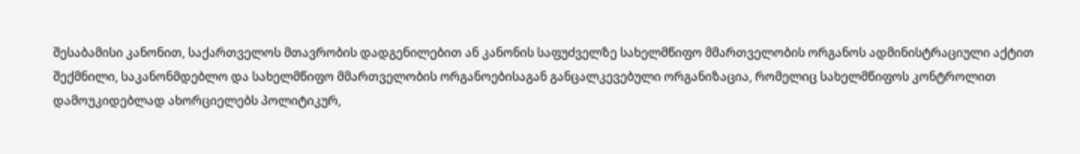შესაბამისი კანონით, საქართველოს მთავრობის დადგენილებით ან კანონის საფუძველზე სახელმწიფო მმართველობის ორგანოს ადმინისტრაციული აქტით შექმნილი, საკანონმდებლო და სახელმწიფო მმართველობის ორგანოებისაგან განცალკევებული ორგანიზაცია, რომელიც სახელმწიფოს კონტროლით დამოუკიდებლად ახორციელებს პოლიტიკურ,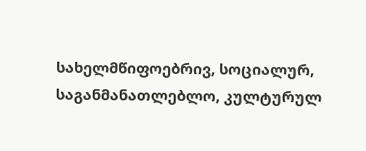სახელმწიფოებრივ, სოციალურ, საგანმანათლებლო, კულტურულ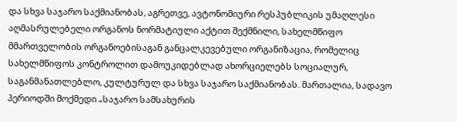და სხვა საჯარო საქმიანობას, აგრეთვე, ავტონომიური რესპუბლიკის უმაღლესი აღმასრულებელი ორგანოს ნორმატიული აქტით შექმნილი, სახელმწიფო მმართველობის ორგანოებისაგან განცალკევებული ორგანიზაცია, რომელიც სახელმწიფოს კონტროლით დამოუკიდებლად ახორციელებს სოციალურ, საგანმანათლებლო, კულტურულ და სხვა საჯარო საქმიანობას. მართალია, სადავო პერიოდში მოქმედი „საჯარო სამსახურის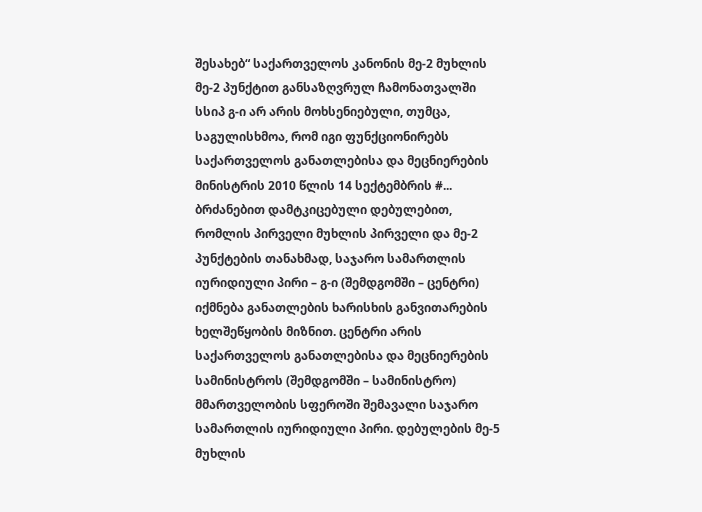შესახებ“ საქართველოს კანონის მე-2 მუხლის მე-2 პუნქტით განსაზღვრულ ჩამონათვალში სსიპ გ-ი არ არის მოხსენიებული, თუმცა, საგულისხმოა, რომ იგი ფუნქციონირებს საქართველოს განათლებისა და მეცნიერების მინისტრის 2010 წლის 14 სექტემბრის #... ბრძანებით დამტკიცებული დებულებით, რომლის პირველი მუხლის პირველი და მე-2 პუნქტების თანახმად, საჯარო სამართლის იურიდიული პირი – გ-ი (შემდგომში – ცენტრი) იქმნება განათლების ხარისხის განვითარების ხელშეწყობის მიზნით. ცენტრი არის საქართველოს განათლებისა და მეცნიერების სამინისტროს (შემდგომში – სამინისტრო) მმართველობის სფეროში შემავალი საჯარო სამართლის იურიდიული პირი. დებულების მე-5 მუხლის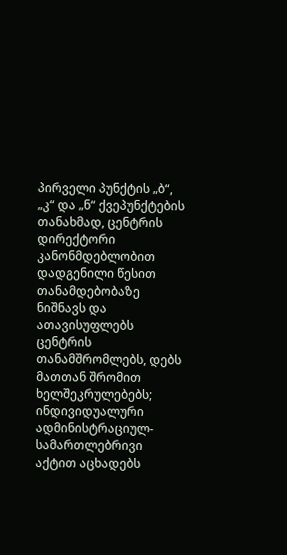პირველი პუნქტის „ბ“, „კ“ და „ნ“ ქვეპუნქტების თანახმად, ცენტრის დირექტორი კანონმდებლობით დადგენილი წესით თანამდებობაზე ნიშნავს და ათავისუფლებს ცენტრის თანამშრომლებს, დებს მათთან შრომით ხელშეკრულებებს; ინდივიდუალური ადმინისტრაციულ-სამართლებრივი აქტით აცხადებს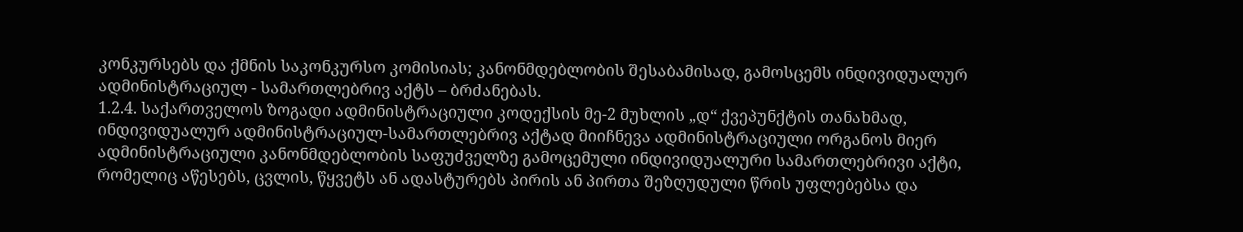კონკურსებს და ქმნის საკონკურსო კომისიას; კანონმდებლობის შესაბამისად, გამოსცემს ინდივიდუალურ ადმინისტრაციულ - სამართლებრივ აქტს – ბრძანებას.
1.2.4. საქართველოს ზოგადი ადმინისტრაციული კოდექსის მე-2 მუხლის „დ“ ქვეპუნქტის თანახმად, ინდივიდუალურ ადმინისტრაციულ-სამართლებრივ აქტად მიიჩნევა ადმინისტრაციული ორგანოს მიერ ადმინისტრაციული კანონმდებლობის საფუძველზე გამოცემული ინდივიდუალური სამართლებრივი აქტი, რომელიც აწესებს, ცვლის, წყვეტს ან ადასტურებს პირის ან პირთა შეზღუდული წრის უფლებებსა და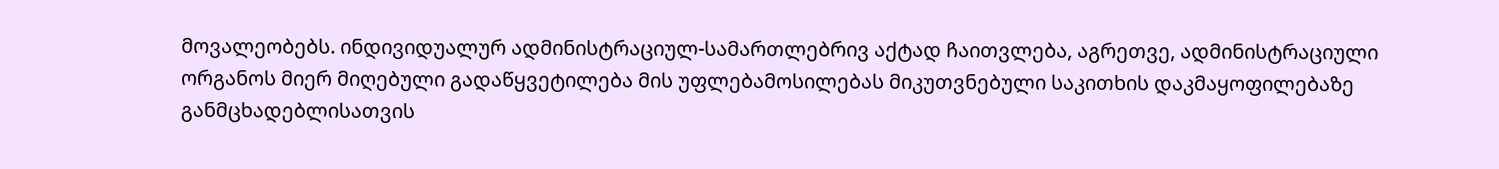მოვალეობებს. ინდივიდუალურ ადმინისტრაციულ-სამართლებრივ აქტად ჩაითვლება, აგრეთვე, ადმინისტრაციული ორგანოს მიერ მიღებული გადაწყვეტილება მის უფლებამოსილებას მიკუთვნებული საკითხის დაკმაყოფილებაზე განმცხადებლისათვის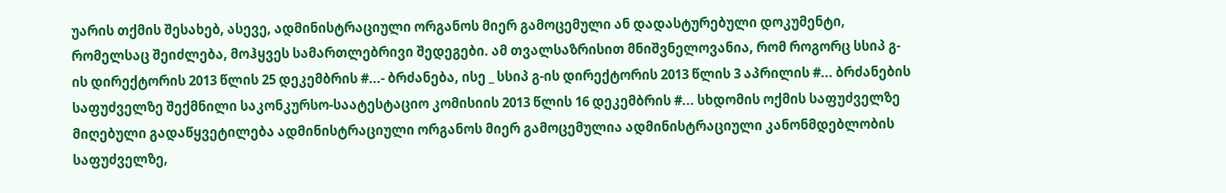უარის თქმის შესახებ, ასევე, ადმინისტრაციული ორგანოს მიერ გამოცემული ან დადასტურებული დოკუმენტი, რომელსაც შეიძლება, მოჰყვეს სამართლებრივი შედეგები. ამ თვალსაზრისით მნიშვნელოვანია, რომ როგორც სსიპ გ-ის დირექტორის 2013 წლის 25 დეკემბრის #...- ბრძანება, ისე _ სსიპ გ-ის დირექტორის 2013 წლის 3 აპრილის #... ბრძანების საფუძველზე შექმნილი საკონკურსო-საატესტაციო კომისიის 2013 წლის 16 დეკემბრის #... სხდომის ოქმის საფუძველზე მიღებული გადაწყვეტილება ადმინისტრაციული ორგანოს მიერ გამოცემულია ადმინისტრაციული კანონმდებლობის საფუძველზე,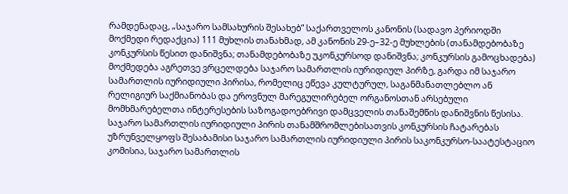რამდენადაც, „საჯარო სამსახურის შესახებ“ საქართველოს კანონის (სადავო პერიოდში მოქმედი რედაქცია) 111 მუხლის თანახმად, ამ კანონის 29-ე–32-ე მუხლების (თანამდებობაზე კონკურსის წესით დანიშვნა; თანამდებობაზე უკონკურსოდ დანიშვნა; კონკურსის გამოცხადება) მოქმედება აგრეთვე ვრცელდება საჯარო სამართლის იურიდიულ პირზე, გარდა იმ საჯარო სამართლის იურიდიული პირისა, რომელიც ეწევა კულტურულ, საგანმანათლებლო ან რელიგიურ საქმიანობას და ეროვნულ მარეგულირებელ ორგანოსთან არსებული მომხმარებელთა ინტერესების საზოგადოებრივი დამცველის თანაშემწის დანიშვნის წესისა. საჯარო სამართლის იურიდიული პირის თანამშრომლებისათვის კონკურსის ჩატარებას უზრუნველყოფს შესაბამისი საჯარო სამართლის იურიდიული პირის საკონკურსო-საატესტაციო კომისია, საჯარო სამართლის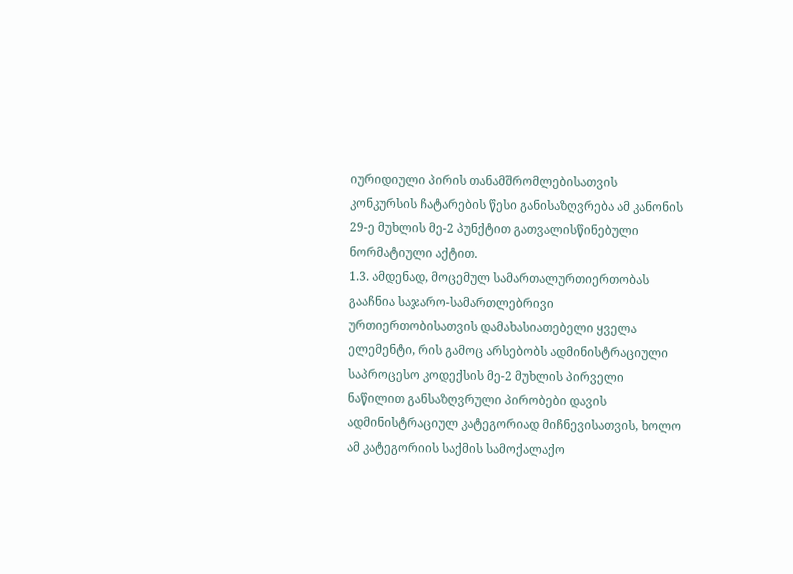იურიდიული პირის თანამშრომლებისათვის კონკურსის ჩატარების წესი განისაზღვრება ამ კანონის 29-ე მუხლის მე-2 პუნქტით გათვალისწინებული ნორმატიული აქტით.
1.3. ამდენად, მოცემულ სამართალურთიერთობას გააჩნია საჯარო-სამართლებრივი ურთიერთობისათვის დამახასიათებელი ყველა ელემენტი, რის გამოც არსებობს ადმინისტრაციული საპროცესო კოდექსის მე-2 მუხლის პირველი ნაწილით განსაზღვრული პირობები დავის ადმინისტრაციულ კატეგორიად მიჩნევისათვის, ხოლო ამ კატეგორიის საქმის სამოქალაქო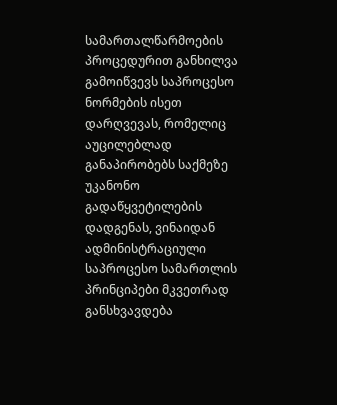სამართალწარმოების პროცედურით განხილვა გამოიწვევს საპროცესო ნორმების ისეთ დარღვევას, რომელიც აუცილებლად განაპირობებს საქმეზე უკანონო გადაწყვეტილების დადგენას, ვინაიდან ადმინისტრაციული საპროცესო სამართლის პრინციპები მკვეთრად განსხვავდება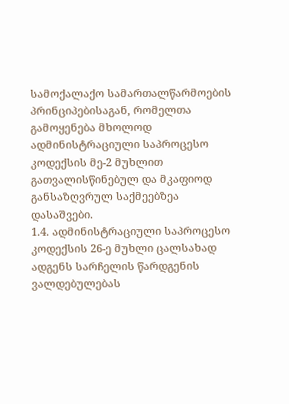სამოქალაქო სამართალწარმოების პრინციპებისაგან, რომელთა გამოყენება მხოლოდ ადმინისტრაციული საპროცესო კოდექსის მე-2 მუხლით გათვალისწინებულ და მკაფიოდ განსაზღვრულ საქმეებზეა დასაშვები.
1.4. ადმინისტრაციული საპროცესო კოდექსის 26-ე მუხლი ცალსახად ადგენს სარჩელის წარდგენის ვალდებულებას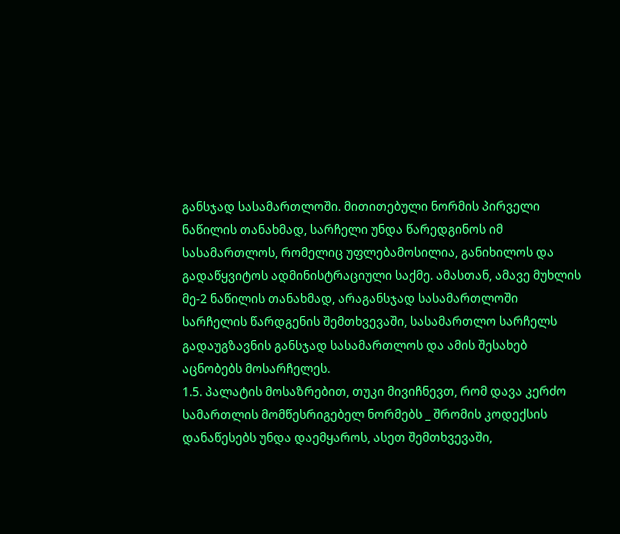განსჯად სასამართლოში. მითითებული ნორმის პირველი ნაწილის თანახმად, სარჩელი უნდა წარედგინოს იმ სასამართლოს, რომელიც უფლებამოსილია, განიხილოს და გადაწყვიტოს ადმინისტრაციული საქმე. ამასთან, ამავე მუხლის მე-2 ნაწილის თანახმად, არაგანსჯად სასამართლოში სარჩელის წარდგენის შემთხვევაში, სასამართლო სარჩელს გადაუგზავნის განსჯად სასამართლოს და ამის შესახებ აცნობებს მოსარჩელეს.
1.5. პალატის მოსაზრებით, თუკი მივიჩნევთ, რომ დავა კერძო სამართლის მომწესრიგებელ ნორმებს _ შრომის კოდექსის დანაწესებს უნდა დაემყაროს, ასეთ შემთხვევაში,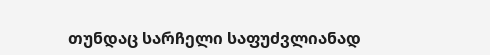თუნდაც სარჩელი საფუძვლიანად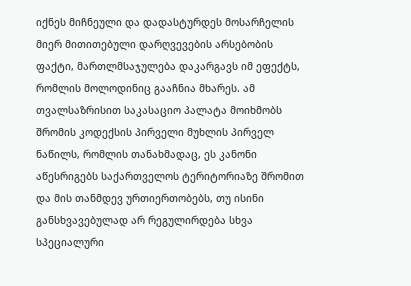იქნეს მიჩნეული და დადასტურდეს მოსარჩელის მიერ მითითებული დარღვევების არსებობის ფაქტი, მართლმსაჯულება დაკარგავს იმ ეფექტს, რომლის მოლოდინიც გააჩნია მხარეს. ამ თვალსაზრისით საკასაციო პალატა მოიხმობს შრომის კოდექსის პირველი მუხლის პირველ ნაწილს, რომლის თანახმადაც, ეს კანონი აწესრიგებს საქართველოს ტერიტორიაზე შრომით და მის თანმდევ ურთიერთობებს, თუ ისინი განსხვავებულად არ რეგულირდება სხვა სპეციალური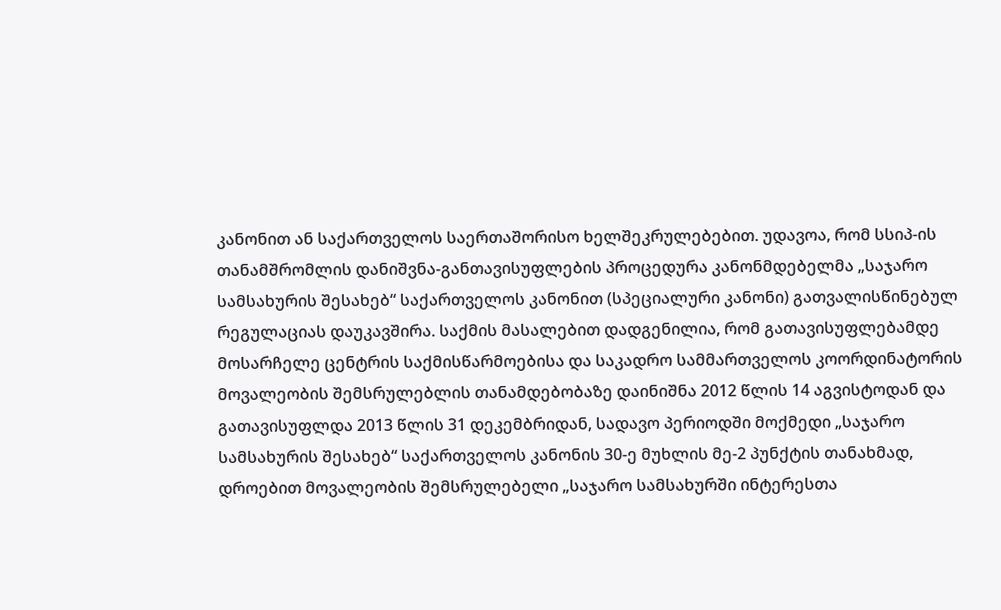კანონით ან საქართველოს საერთაშორისო ხელშეკრულებებით. უდავოა, რომ სსიპ-ის თანამშრომლის დანიშვნა-განთავისუფლების პროცედურა კანონმდებელმა „საჯარო სამსახურის შესახებ“ საქართველოს კანონით (სპეციალური კანონი) გათვალისწინებულ რეგულაციას დაუკავშირა. საქმის მასალებით დადგენილია, რომ გათავისუფლებამდე მოსარჩელე ცენტრის საქმისწარმოებისა და საკადრო სამმართველოს კოორდინატორის მოვალეობის შემსრულებლის თანამდებობაზე დაინიშნა 2012 წლის 14 აგვისტოდან და გათავისუფლდა 2013 წლის 31 დეკემბრიდან, სადავო პერიოდში მოქმედი „საჯარო სამსახურის შესახებ“ საქართველოს კანონის 30-ე მუხლის მე-2 პუნქტის თანახმად, დროებით მოვალეობის შემსრულებელი „საჯარო სამსახურში ინტერესთა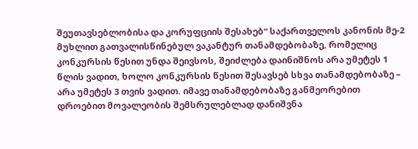შეუთავსებლობისა და კორუფციის შესახებ“ საქართველოს კანონის მე-2 მუხლით გათვალისწინებულ ვაკანტურ თანამდებობაზე, რომელიც კონკურსის წესით უნდა შეივსოს, შეიძლება დაინიშნოს არა უმეტეს 1 წლის ვადით, ხოლო კონკურსის წესით შესავსებ სხვა თანამდებობაზე – არა უმეტეს 3 თვის ვადით. იმავე თანამდებობაზე განმეორებით დროებით მოვალეობის შემსრულებლად დანიშვნა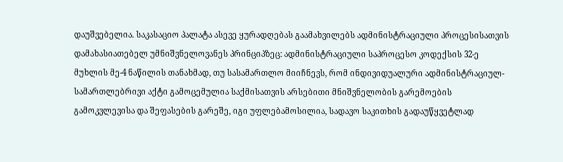დაუშვებელია. საკასაციო პალატა ასევე ყურადღებას გაამახვილებს ადმინისტრაციული პროცესისათვის დამახასიათებელ უმნიშვნელოვანეს პრინციპზეც: ადმინისტრაციული საპროცესო კოდექსის 32-ე მუხლის მე-4 ნაწილის თანახმად, თუ სასამართლო მიიჩნევს, რომ ინდივიდუალური ადმინისტრაციულ-სამართლებრივი აქტი გამოცემულია საქმისათვის არსებითი მნიშვნელობის გარემოების გამოკვლევისა და შეფასების გარეშე, იგი უფლებამოსილია, სადავო საკითხის გადაუწყვეტლად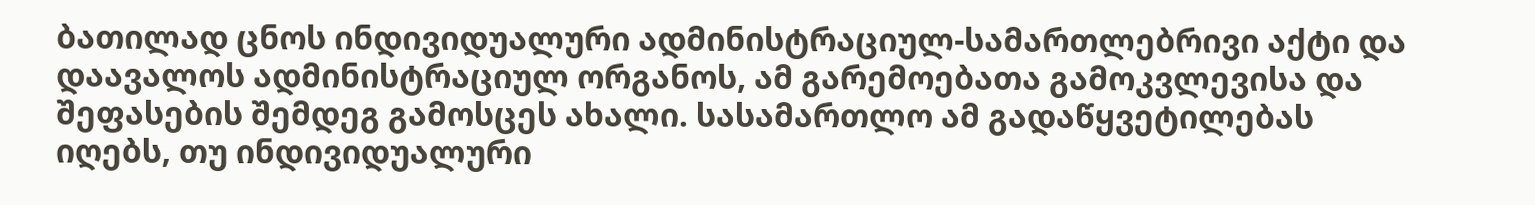ბათილად ცნოს ინდივიდუალური ადმინისტრაციულ-სამართლებრივი აქტი და დაავალოს ადმინისტრაციულ ორგანოს, ამ გარემოებათა გამოკვლევისა და შეფასების შემდეგ გამოსცეს ახალი. სასამართლო ამ გადაწყვეტილებას იღებს, თუ ინდივიდუალური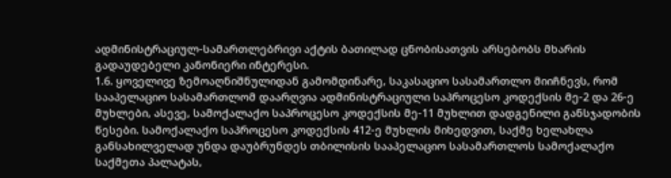ადმინისტრაციულ-სამართლებრივი აქტის ბათილად ცნობისათვის არსებობს მხარის გადაუდებელი კანონიერი ინტერესი.
1.6. ყოველივე ზემოაღნიშნულიდან გამომდინარე, საკასაციო სასამართლო მიიჩნევს, რომ სააპელაციო სასამართლომ დაარღვია ადმინისტრაციული საპროცესო კოდექსის მე-2 და 26-ე მუხლები, ასევე, სამოქალაქო საპროცესო კოდექსის მე-11 მუხლით დადგენილი განსჯადობის წესები. სამოქალაქო საპროცესო კოდექსის 412-ე მუხლის მიხედვით, საქმე ხელახლა განსახილველად უნდა დაუბრუნდეს თბილისის სააპელაციო სასამართლოს სამოქალაქო საქმეთა პალატას,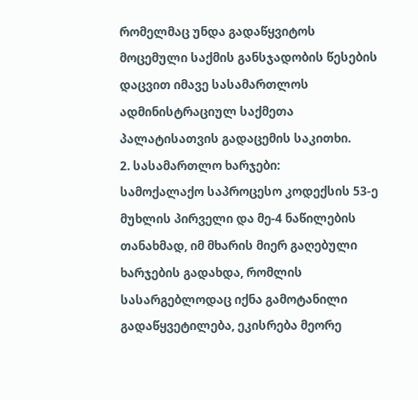რომელმაც უნდა გადაწყვიტოს მოცემული საქმის განსჯადობის წესების დაცვით იმავე სასამართლოს ადმინისტრაციულ საქმეთა პალატისათვის გადაცემის საკითხი.
2. სასამართლო ხარჯები:
სამოქალაქო საპროცესო კოდექსის 53-ე მუხლის პირველი და მე-4 ნაწილების თანახმად, იმ მხარის მიერ გაღებული ხარჯების გადახდა, რომლის სასარგებლოდაც იქნა გამოტანილი გადაწყვეტილება, ეკისრება მეორე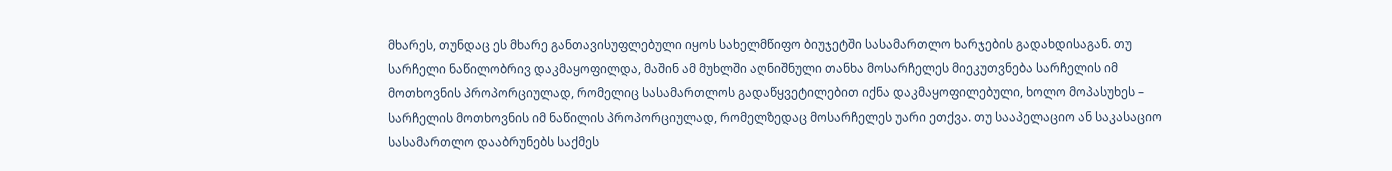მხარეს, თუნდაც ეს მხარე განთავისუფლებული იყოს სახელმწიფო ბიუჯეტში სასამართლო ხარჯების გადახდისაგან. თუ სარჩელი ნაწილობრივ დაკმაყოფილდა, მაშინ ამ მუხლში აღნიშნული თანხა მოსარჩელეს მიეკუთვნება სარჩელის იმ მოთხოვნის პროპორციულად, რომელიც სასამართლოს გადაწყვეტილებით იქნა დაკმაყოფილებული, ხოლო მოპასუხეს – სარჩელის მოთხოვნის იმ ნაწილის პროპორციულად, რომელზედაც მოსარჩელეს უარი ეთქვა. თუ სააპელაციო ან საკასაციო სასამართლო დააბრუნებს საქმეს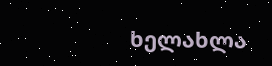ხელახლა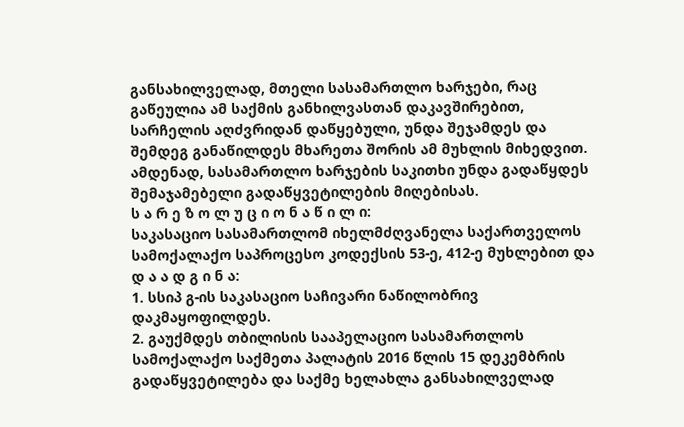განსახილველად, მთელი სასამართლო ხარჯები, რაც გაწეულია ამ საქმის განხილვასთან დაკავშირებით, სარჩელის აღძვრიდან დაწყებული, უნდა შეჯამდეს და შემდეგ განაწილდეს მხარეთა შორის ამ მუხლის მიხედვით. ამდენად, სასამართლო ხარჯების საკითხი უნდა გადაწყდეს შემაჯამებელი გადაწყვეტილების მიღებისას.
ს ა რ ე ზ ო ლ უ ც ი ო ნ ა წ ი ლ ი:
საკასაციო სასამართლომ იხელმძღვანელა საქართველოს სამოქალაქო საპროცესო კოდექსის 53-ე, 412-ე მუხლებით და
დ ა ა დ გ ი ნ ა:
1. სსიპ გ-ის საკასაციო საჩივარი ნაწილობრივ დაკმაყოფილდეს.
2. გაუქმდეს თბილისის სააპელაციო სასამართლოს სამოქალაქო საქმეთა პალატის 2016 წლის 15 დეკემბრის გადაწყვეტილება და საქმე ხელახლა განსახილველად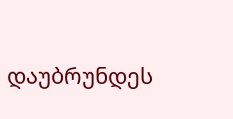დაუბრუნდეს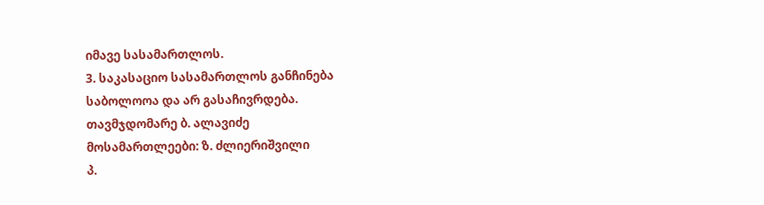იმავე სასამართლოს.
3. საკასაციო სასამართლოს განჩინება საბოლოოა და არ გასაჩივრდება.
თავმჯდომარე ბ. ალავიძე
მოსამართლეები: ზ. ძლიერიშვილი
პ.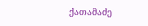ქათამაძე